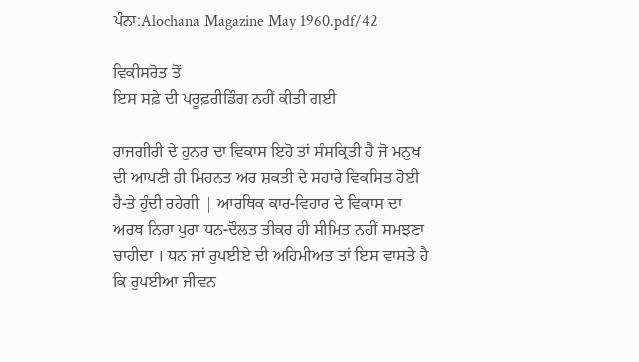ਪੰਨਾ:Alochana Magazine May 1960.pdf/42

ਵਿਕੀਸਰੋਤ ਤੋਂ
ਇਸ ਸਫ਼ੇ ਦੀ ਪਰੂਫ਼ਰੀਡਿੰਗ ਨਹੀਂ ਕੀਤੀ ਗਈ

ਰਾਜਗੀਰੀ ਦੇ ਹੁਨਰ ਦਾ ਵਿਕਾਸ ਇਹੋ ਤਾਂ ਸੰਸਕ੍ਰਿਤੀ ਹੈ ਜੋ ਮਨੁਖ ਦੀ ਆਪਣੀ ਹੀ ਮਿਹਨਤ ਅਰ ਸ਼ਕਤੀ ਦੇ ਸਹਾਰੇ ਵਿਕਸਿਤ ਹੋਈ ਹੈ-ਤੇ ਹੁੰਦੀ ਰਹੇਗੀ | ਆਰਥਿਕ ਕਾਰ-ਵਿਹਾਰ ਦੇ ਵਿਕਾਸ ਦਾ ਅਰਥ ਨਿਰਾ ਪੁਰਾ ਧਨ-ਦੌਲਤ ਤੀਕਰ ਹੀ ਸੀਮਿਤ ਨਹੀਂ ਸਮਝਣਾ ਚਾਹੀਦਾ । ਧਨ ਜਾਂ ਰੁਪਈਏ ਦੀ ਅਹਿਮੀਅਤ ਤਾਂ ਇਸ ਵਾਸਤੇ ਹੈ ਕਿ ਰੁਪਈਆ ਜੀਵਨ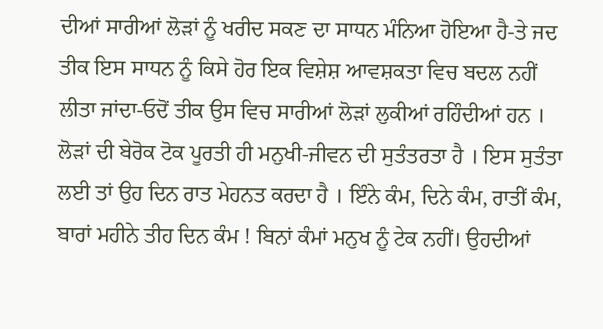ਦੀਆਂ ਸਾਰੀਆਂ ਲੋੜਾਂ ਨੂੰ ਖਰੀਦ ਸਕਣ ਦਾ ਸਾਧਨ ਮੰਨਿਆ ਹੋਇਆ ਹੈ-ਤੇ ਜਦ ਤੀਕ ਇਸ ਸਾਧਨ ਨੂੰ ਕਿਸੇ ਹੋਰ ਇਕ ਵਿਸ਼ੇਸ਼ ਆਵਸ਼ਕਤਾ ਵਿਚ ਬਦਲ ਨਹੀਂ ਲੀਤਾ ਜਾਂਦਾ-ਓਦੋਂ ਤੀਕ ਉਸ ਵਿਚ ਸਾਰੀਆਂ ਲੋੜਾਂ ਲੁਕੀਆਂ ਰਹਿੰਦੀਆਂ ਹਨ । ਲੋੜਾਂ ਦੀ ਬੇਰੋਕ ਟੋਕ ਪੂਰਤੀ ਹੀ ਮਨੁਖੀ-ਜੀਵਨ ਦੀ ਸੁਤੰਤਰਤਾ ਹੈ । ਇਸ ਸੁਤੰਤਾ ਲਈ ਤਾਂ ਉਹ ਦਿਨ ਰਾਤ ਮੇਹਨਤ ਕਰਦਾ ਹੈ । ਇੰਨੇ ਕੰਮ, ਦਿਨੇ ਕੰਮ, ਰਾਤੀਂ ਕੰਮ, ਬਾਰਾਂ ਮਹੀਨੇ ਤੀਹ ਦਿਨ ਕੰਮ ! ਬਿਨਾਂ ਕੰਮਾਂ ਮਨੁਖ ਨੂੰ ਟੇਕ ਨਹੀਂ। ਉਹਦੀਆਂ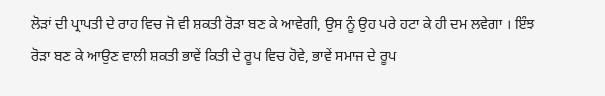ਲੋੜਾਂ ਦੀ ਪ੍ਰਾਪਤੀ ਦੇ ਰਾਹ ਵਿਚ ਜੋ ਵੀ ਸ਼ਕਤੀ ਰੋੜਾ ਬਣ ਕੇ ਆਵੇਗੀ, ਉਸ ਨੂੰ ਉਹ ਪਰੇ ਹਟਾ ਕੇ ਹੀ ਦਮ ਲਵੇਗਾ । ਇੰਝ ਰੋੜਾ ਬਣ ਕੇ ਆਉਣ ਵਾਲੀ ਸ਼ਕਤੀ ਭਾਵੇਂ ਕਿਤੀ ਦੇ ਰੂਪ ਵਿਚ ਹੋਵੇ, ਭਾਵੇਂ ਸਮਾਜ ਦੇ ਰੂਪ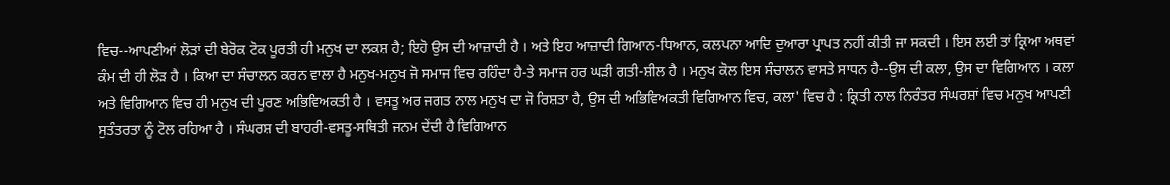ਵਿਚ--ਆਪਣੀਆਂ ਲੋੜਾਂ ਦੀ ਬੇਰੋਕ ਟੋਕ ਪੂਰਤੀ ਹੀ ਮਨੁਖ ਦਾ ਲਕਸ਼ ਹੈ; ਇਹੋ ਉਸ ਦੀ ਆਜ਼ਾਦੀ ਹੈ । ਅਤੇ ਇਹ ਆਜ਼ਾਦੀ ਗਿਆਨ-ਧਿਆਨ, ਕਲਪਨਾ ਆਦਿ ਦੁਆਰਾ ਪ੍ਰਾਪਤ ਨਹੀਂ ਕੀਤੀ ਜਾ ਸਕਦੀ । ਇਸ ਲਈ ਤਾਂ ਕ੍ਰਿਆ ਅਥਵਾਂ ਕੰਮ ਦੀ ਹੀ ਲੋੜ ਹੈ । ਕਿਆ ਦਾ ਸੰਚਾਲਨ ਕਰਨ ਵਾਲਾ ਹੈ ਮਨੁਖ-ਮਨੁਖ ਜੋ ਸਮਾਜ ਵਿਚ ਰਹਿੰਦਾ ਹੈ-ਤੇ ਸਮਾਜ ਹਰ ਘੜੀ ਗਤੀ-ਸ਼ੀਲ ਹੈ । ਮਨੁਖ ਕੋਲ ਇਸ ਸੰਚਾਲਨ ਵਾਸਤੇ ਸਾਧਨ ਹੈ--ਉਸ ਦੀ ਕਲਾ, ਉਸ ਦਾ ਵਿਗਿਆਨ । ਕਲਾ ਅਤੇ ਵਿਗਿਆਨ ਵਿਚ ਹੀ ਮਨੁਖ ਦੀ ਪੂਰਣ ਅਭਿਵਿਅਕਤੀ ਹੈ । ਵਸਤੂ ਅਰ ਜਗਤ ਨਾਲ ਮਨੁਖ ਦਾ ਜੋ ਰਿਸ਼ਤਾ ਹੈ, ਉਸ ਦੀ ਅਭਿਵਿਅਕਤੀ ਵਿਗਿਆਨ ਵਿਚ, ਕਲਾ' ਵਿਚ ਹੈ : ਕ੍ਰਿਤੀ ਨਾਲ ਨਿਰੰਤਰ ਸੰਘਰਸ਼ਾਂ ਵਿਚ ਮਨੁਖ ਆਪਣੀ ਸੁਤੰਤਰਤਾ ਨੂੰ ਟੋਲ ਰਹਿਆ ਹੈ । ਸੰਘਰਸ਼ ਦੀ ਬਾਹਰੀ-ਵਸਤੂ-ਸਥਿਤੀ ਜਨਮ ਦੇਂਦੀ ਹੈ ਵਿਗਿਆਨ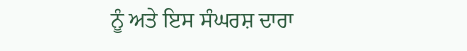ਨੂੰ ਅਤੇ ਇਸ ਸੰਘਰਸ਼ ਦਾਰਾ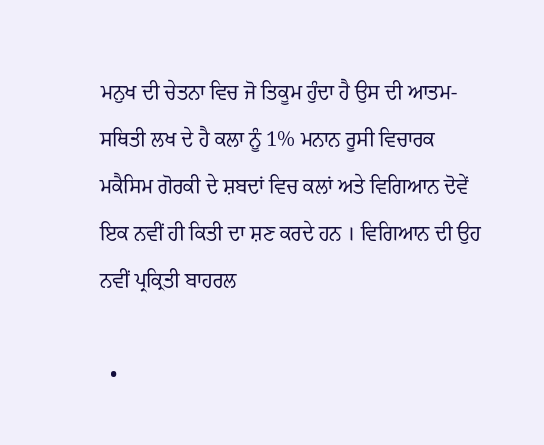ਮਨੁਖ ਦੀ ਚੇਤਨਾ ਵਿਚ ਜੋ ਤਿਕੂਮ ਹੁੰਦਾ ਹੈ ਉਸ ਦੀ ਆਤਮ-ਸਥਿਤੀ ਲਖ ਦੇ ਹੈ ਕਲਾ ਨੂੰ 1% ਮਨਾਨ ਰੂਸੀ ਵਿਚਾਰਕ ਮਕੈਸਿਮ ਗੋਰਕੀ ਦੇ ਸ਼ਬਦਾਂ ਵਿਚ ਕਲਾਂ ਅਤੇ ਵਿਗਿਆਨ ਦੋਵੇਂ ਇਕ ਨਵੀਂ ਹੀ ਕਿਤੀ ਦਾ ਸ਼ਣ ਕਰਦੇ ਹਨ । ਵਿਗਿਆਨ ਦੀ ਉਹ ਨਵੀਂ ਪ੍ਰਕ੍ਰਿਤੀ ਬਾਹਰਲ

  •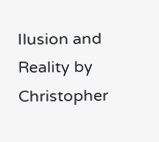Ilusion and Reality by Christopher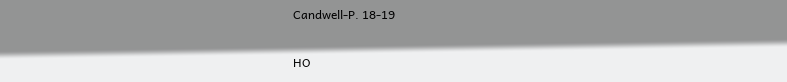Candwell-P. 18-19

HO